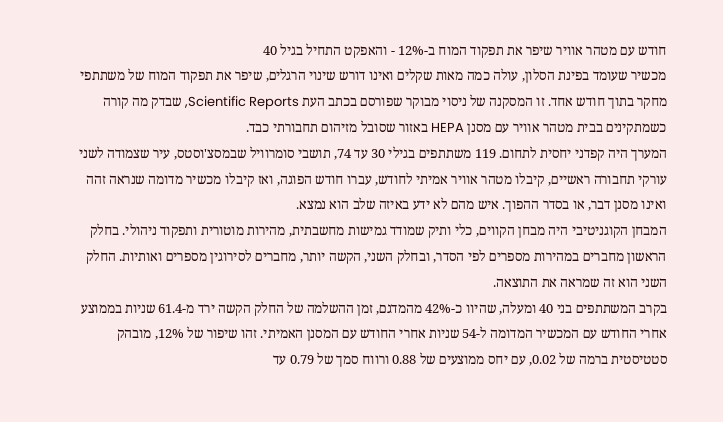חודש עם מטהר אוויר שיפר את תפקוד המוח ב-12% - והאפקט התחיל בגיל 40
מכשיר שעומד בפינת הסלון, עולה כמה מאות שקלים ואינו דורש שינוי הרגלים, שיפר את תפקוד המוח של משתתפי מחקר בתוך חודש אחד. זו המסקנה של ניסוי מבוקר שפורסם בכתב העת Scientific Reports, שבדק מה קורה כשמתקינים בבית מטהר אוויר עם מסנן HEPA באזור שסובל מזיהום תחבורתי כבד.
המערך היה קפדני יחסית לתחום. 119 משתתפים בגילי 30 עד 74, תושבי סומרוויל שבמסצ'וסטס, עיר שצמודה לשני עורקי תחבורה ראשיים, קיבלו מטהר אוויר אמיתי לחודש, עברו חודש הפוגה, ואז קיבלו מכשיר מדומה שנראה זהה ואינו מסנן דבר, או בסדר ההפוך. איש מהם לא ידע באיזה שלב הוא נמצא.
המבחן הקוגניטיבי היה מבחן הקווים, כלי ותיק שמודד גמישות מחשבתית, מהירות מוטורית ותפקוד ניהולי. בחלק הראשון מחברים במהירות מספרים לפי הסדר, ובחלק השני, הקשה יותר, מחברים לסירוגין מספרים ואותיות. החלק השני הוא זה שמראה את התוצאה.
בקרב המשתתפים בני 40 ומעלה, שהיוו כ-42% מהמדגם, זמן ההשלמה של החלק הקשה ירד מ-61.4 שניות בממוצע אחרי החודש עם המכשיר המדומה ל-54 שניות אחרי החודש עם המסנן האמיתי. זהו שיפור של 12%, מובהק סטטיסטית ברמה של 0.02, עם יחס ממוצעים של 0.88 ורווח סמך של 0.79 עד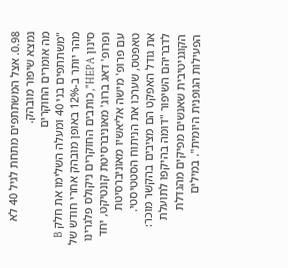0.98. אצל המשתתפים מתחת לגיל 40 לא נמצא שיפור מובהק.
מה אומרים החוקרים
"משתתפים בני 40 ומעלה השלימו את חלק B מהר יותר ב-12% באופן מובהק אחרי חודש של סינון HEPA", כותבים החוקרים ניקולס פלגרינו ופרופ' דאג ברוג' מאוניברסיטת קונטיקט, יחד עם פרופ' מישה אליאשיו מאוניברסיטת טאפטס, שערכו את הניתוח הסטטיסטי.
את גודל האפקט הם מציבים בהקשר מוכר: לדבריהם השיפור "דומה בהיקפו לתועלת הקוגניטיבית שאנשים מפיקים מהגדלת הפעילות הגופנית היומית". במילים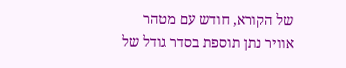של הקורא, חודש עם מטהר אוויר נתן תוספת בסדר גודל של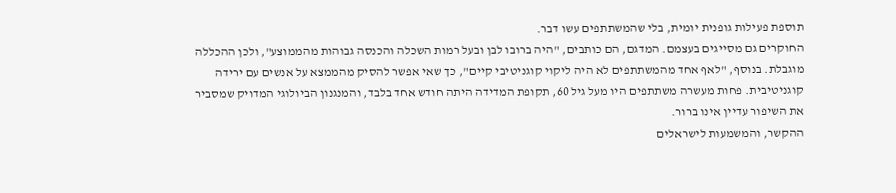תוספת פעילות גופנית יומית, בלי שהמשתתפים עשו דבר.
החוקרים גם מסייגים בעצמם. המדגם, הם כותבים, "היה ברובו לבן ובעל רמות השכלה והכנסה גבוהות מהממוצע", ולכן ההכללה מוגבלת. בנוסף, "לאף אחד מהמשתתפים לא היה ליקוי קוגניטיבי קיים", כך שאי אפשר להסיק מהממצא על אנשים עם ירידה קוגניטיבית. פחות מעשרה משתתפים היו מעל גיל 60, תקופת המדידה היתה חודש אחד בלבד, והמנגנון הביולוגי המדויק שמסביר את השיפור עדיין אינו ברור.
ההקשר, והמשמעות לישראלים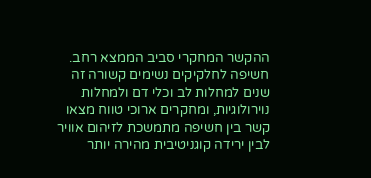ההקשר המחקרי סביב הממצא רחב. חשיפה לחלקיקים נשימים קשורה זה שנים למחלות לב וכלי דם ולמחלות נוירולוגיות, ומחקרים ארוכי טווח מצאו קשר בין חשיפה מתמשכת לזיהום אוויר לבין ירידה קוגניטיבית מהירה יותר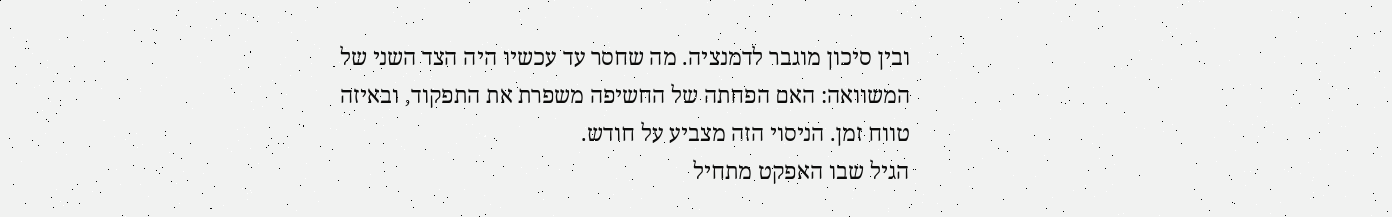ובין סיכון מוגבר לדמנציה. מה שחסר עד עכשיו היה הצד השני של המשוואה: האם הפחתה של החשיפה משפרת את התפקוד, ובאיזה טווח זמן. הניסוי הזה מצביע על חודש.
הגיל שבו האפקט מתחיל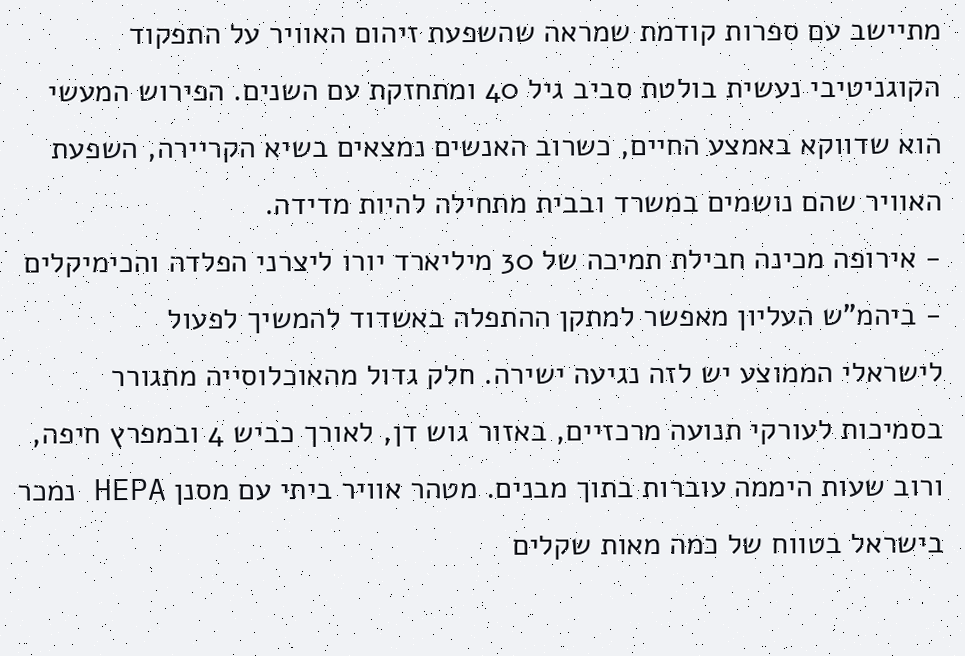מתיישב עם ספרות קודמת שמראה שהשפעת זיהום האוויר על התפקוד הקוגניטיבי נעשית בולטת סביב גיל 40 ומתחזקת עם השנים. הפירוש המעשי הוא שדווקא באמצע החיים, כשרוב האנשים נמצאים בשיא הקריירה, השפעת האוויר שהם נושמים במשרד ובבית מתחילה להיות מדידה.
- אירופה מכינה חבילת תמיכה של 30 מיליארד יורו ליצרני הפלדה והכימיקלים
- ביהמ"ש העליון מאפשר למתקן ההתפלה באשדוד להמשיך לפעול
לישראלי הממוצע יש לזה נגיעה ישירה. חלק גדול מהאוכלוסייה מתגורר בסמיכות לעורקי תנועה מרכזיים, באזור גוש דן, לאורך כביש 4 ובמפרץ חיפה, ורוב שעות היממה עוברות בתוך מבנים. מטהר אוויר ביתי עם מסנן HEPA נמכר בישראל בטווח של כמה מאות שקלים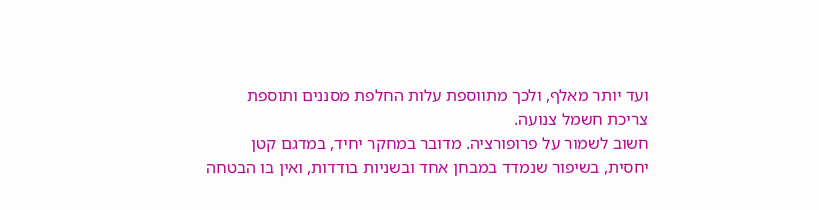ועד יותר מאלף, ולכך מתווספת עלות החלפת מסננים ותוספת צריכת חשמל צנועה.
חשוב לשמור על פרופורציה. מדובר במחקר יחיד, במדגם קטן יחסית, בשיפור שנמדד במבחן אחד ובשניות בודדות, ואין בו הבטחה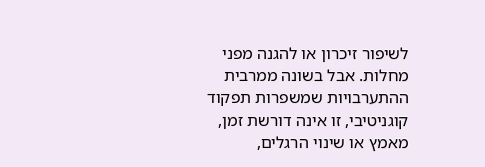לשיפור זיכרון או להגנה מפני מחלות. אבל בשונה ממרבית ההתערבויות שמשפרות תפקוד קוגניטיבי, זו אינה דורשת זמן, מאמץ או שינוי הרגלים,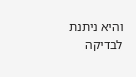והיא ניתנת לבדיקה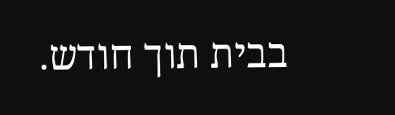בבית תוך חודש.